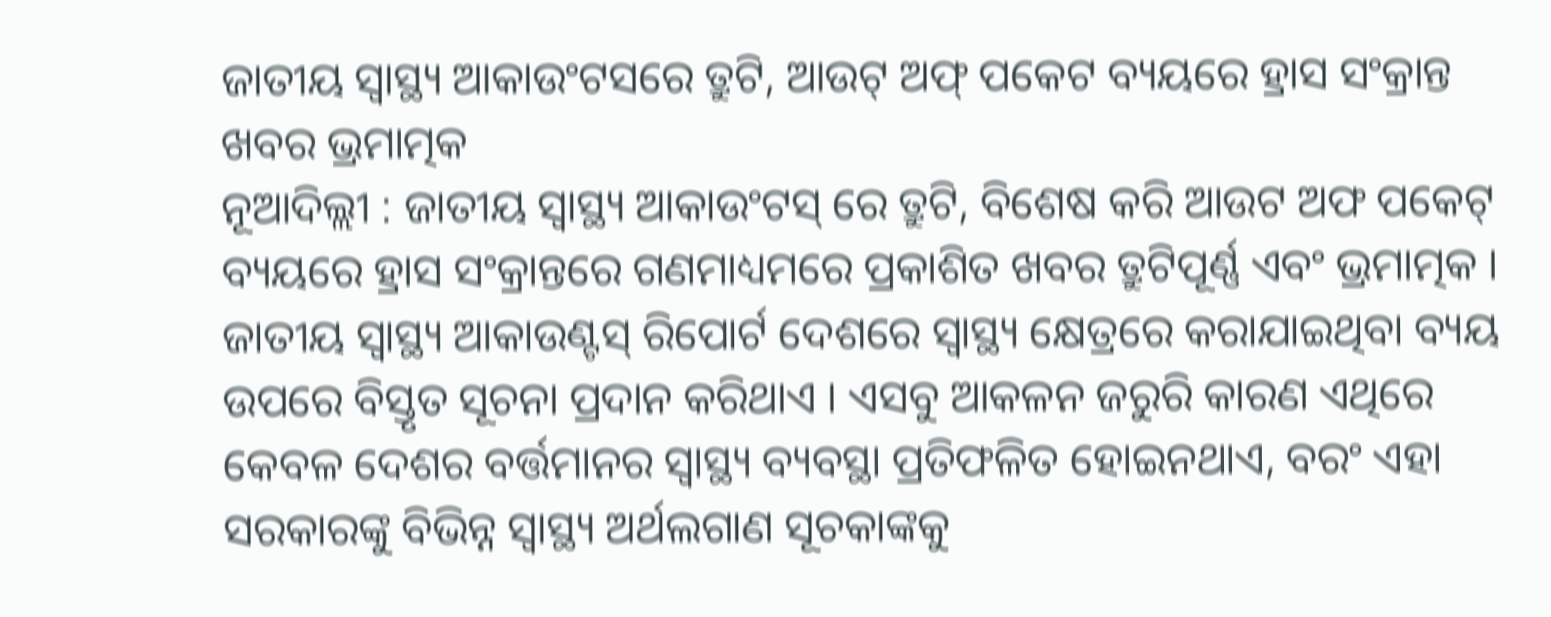ଜାତୀୟ ସ୍ୱାସ୍ଥ୍ୟ ଆକାଉଂଟସରେ ତ୍ରୁଟି, ଆଉଟ୍ ଅଫ୍ ପକେଟ ବ୍ୟୟରେ ହ୍ରାସ ସଂକ୍ରାନ୍ତ ଖବର ଭ୍ରମାତ୍ମକ
ନୂଆଦିଲ୍ଲୀ : ଜାତୀୟ ସ୍ୱାସ୍ଥ୍ୟ ଆକାଉଂଟସ୍ ରେ ତ୍ରୁଟି, ବିଶେଷ କରି ଆଉଟ ଅଫ ପକେଟ୍ ବ୍ୟୟରେ ହ୍ରାସ ସଂକ୍ରାନ୍ତରେ ଗଣମାଧ୍ୟମରେ ପ୍ରକାଶିତ ଖବର ତ୍ରୁଟିପୂର୍ଣ୍ଣ ଏବଂ ଭ୍ରମାତ୍ମକ । ଜାତୀୟ ସ୍ୱାସ୍ଥ୍ୟ ଆକାଉଣ୍ଟସ୍ ରିପୋର୍ଟ ଦେଶରେ ସ୍ୱାସ୍ଥ୍ୟ କ୍ଷେତ୍ରରେ କରାଯାଇଥିବା ବ୍ୟୟ ଉପରେ ବିସ୍ତୃତ ସୂଚନା ପ୍ରଦାନ କରିଥାଏ । ଏସବୁ ଆକଳନ ଜରୁରି କାରଣ ଏଥିରେ କେବଳ ଦେଶର ବର୍ତ୍ତମାନର ସ୍ୱାସ୍ଥ୍ୟ ବ୍ୟବସ୍ଥା ପ୍ରତିଫଳିତ ହୋଇନଥାଏ, ବରଂ ଏହା ସରକାରଙ୍କୁ ବିଭିନ୍ନ ସ୍ୱାସ୍ଥ୍ୟ ଅର୍ଥଲଗାଣ ସୂଚକାଙ୍କକୁ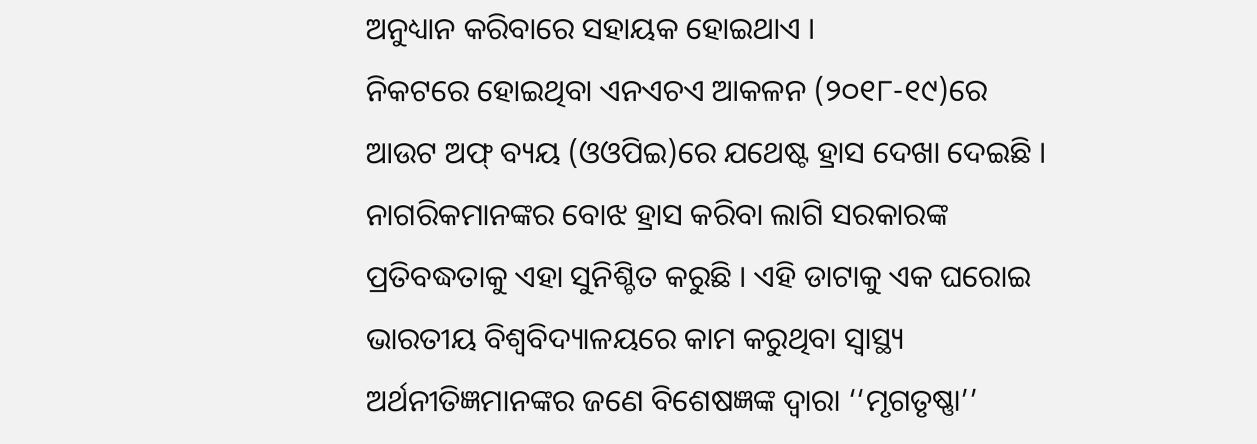ଅନୁଧ୍ୟାନ କରିବାରେ ସହାୟକ ହୋଇଥାଏ ।
ନିକଟରେ ହୋଇଥିବା ଏନଏଚଏ ଆକଳନ (୨୦୧୮-୧୯)ରେ ଆଉଟ ଅଫ୍ ବ୍ୟୟ (ଓଓପିଇ)ରେ ଯଥେଷ୍ଟ ହ୍ରାସ ଦେଖା ଦେଇଛି । ନାଗରିକମାନଙ୍କର ବୋଝ ହ୍ରାସ କରିବା ଲାଗି ସରକାରଙ୍କ ପ୍ରତିବଦ୍ଧତାକୁ ଏହା ସୁନିଶ୍ଚିତ କରୁଛି । ଏହି ଡାଟାକୁ ଏକ ଘରୋଇ ଭାରତୀୟ ବିଶ୍ୱବିଦ୍ୟାଳୟରେ କାମ କରୁଥିବା ସ୍ୱାସ୍ଥ୍ୟ ଅର୍ଥନୀତିଜ୍ଞମାନଙ୍କର ଜଣେ ବିଶେଷଜ୍ଞଙ୍କ ଦ୍ୱାରା ‘‘ମୃଗତୃଷ୍ଣା’’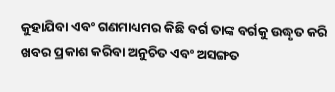କୁହାଯିବା ଏବଂ ଗଣମାଧ୍ୟମର କିଛି ବର୍ଗ ତାଙ୍କ ବର୍ଗକୁ ଉଦ୍ଧୃତ କରି ଖବର ପ୍ରକାଶ କରିବା ଅନୁଚିତ ଏବଂ ଅସଙ୍ଗତ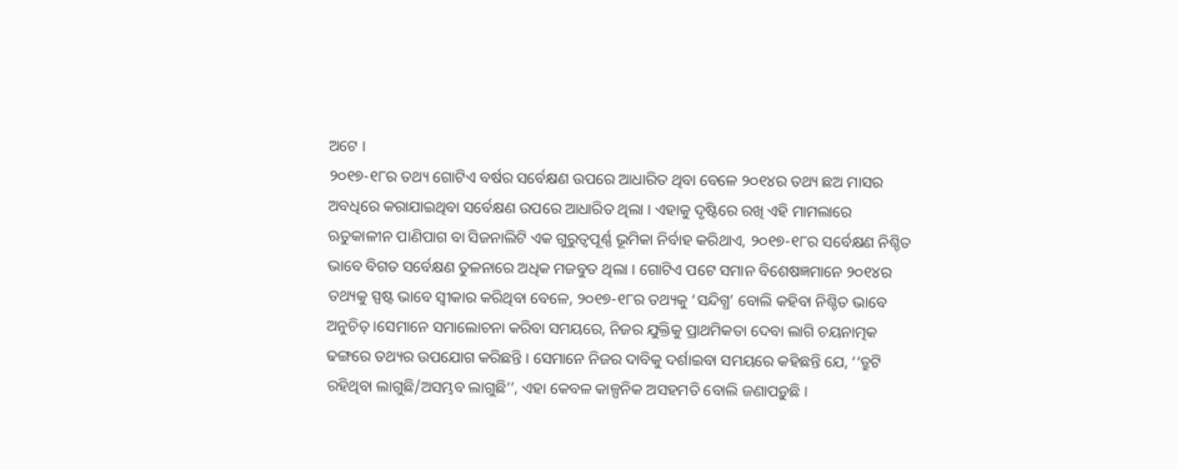ଅଟେ ।
୨୦୧୭-୧୮ର ତଥ୍ୟ ଗୋଟିଏ ବର୍ଷର ସର୍ବେକ୍ଷଣ ଉପରେ ଆଧାରିତ ଥିବା ବେଳେ ୨୦୧୪ର ତଥ୍ୟ ଛଅ ମାସର ଅବଧିରେ କରାଯାଇଥିବା ସର୍ବେକ୍ଷଣ ଉପରେ ଆଧାରିତ ଥିଲା । ଏହାକୁ ଦୃଷ୍ଟିରେ ରଖି ଏହି ମାମଲାରେ ଋତୁକାଳୀନ ପାଣିପାଗ ବା ସିଜନାଲିଟି ଏକ ଗୁରୁତ୍ୱପୂର୍ଣ୍ଣ ଭୂମିକା ନିର୍ବାହ କରିଥାଏ, ୨୦୧୭-୧୮ର ସର୍ବେକ୍ଷଣ ନିଶ୍ଚିତ ଭାବେ ବିଗତ ସର୍ବେକ୍ଷଣ ତୁଳନାରେ ଅଧିକ ମଜବୁତ ଥିଲା । ଗୋଟିଏ ପଟେ ସମାନ ବିଶେଷଜ୍ଞମାନେ ୨୦୧୪ର ତଥ୍ୟକୁ ସ୍ପଷ୍ଟ ଭାବେ ସ୍ୱୀକାର କରିଥିବା ବେଳେ, ୨୦୧୭-୧୮ର ତଥ୍ୟକୁ ‘ସନ୍ଦିଗ୍ଧ’ ବୋଲି କହିବା ନିଶ୍ଚିତ ଭାବେ ଅନୁଚିତ୍ ।ସେମାନେ ସମାଲୋଚନା କରିବା ସମୟରେ, ନିଜର ଯୁକ୍ତିକୁ ପ୍ରାଥମିକତା ଦେବା ଲାଗି ଚୟନାତ୍ମକ ଢଙ୍ଗରେ ତଥ୍ୟର ଉପଯୋଗ କରିଛନ୍ତି । ସେମାନେ ନିଜର ଦାବିକୁ ଦର୍ଶାଇବା ସମୟରେ କହିଛନ୍ତି ଯେ, ‘‘ତ୍ରୁଟି ରହିଥିବା ଲାଗୁଛି/ଅସମ୍ଭବ ଲାଗୁଛି’’, ଏହା କେବଳ କାଳ୍ପନିକ ଅସହମତି ବୋଲି ଜଣାପଡ଼ୁଛି ।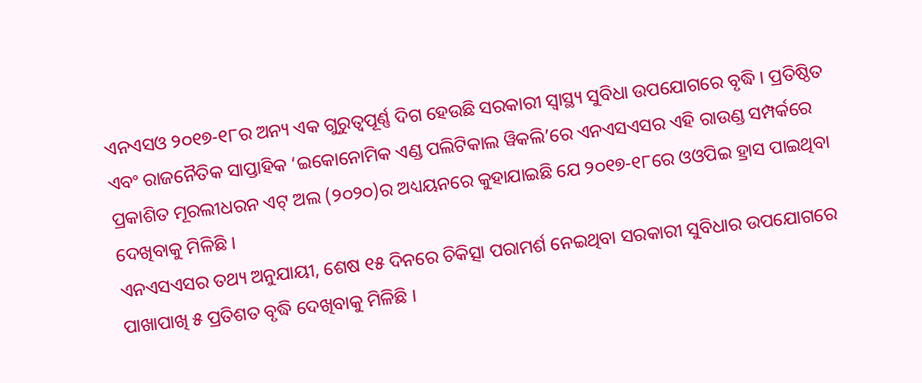ଏନଏସଓ ୨୦୧୭-୧୮ର ଅନ୍ୟ ଏକ ଗୁରୁତ୍ୱପୂର୍ଣ୍ଣ ଦିଗ ହେଉଛି ସରକାରୀ ସ୍ୱାସ୍ଥ୍ୟ ସୁବିଧା ଉପଯୋଗରେ ବୃଦ୍ଧି । ପ୍ରତିଷ୍ଠିତ ଏବଂ ରାଜନୈତିକ ସାପ୍ତାହିକ ‘ଇକୋନୋମିକ ଏଣ୍ଡ ପଲିଟିକାଲ ୱିକଲି’ରେ ଏନଏସଏସର ଏହି ରାଉଣ୍ଡ ସମ୍ପର୍କରେ ପ୍ରକାଶିତ ମୂରଲୀଧରନ ଏଟ୍ ଅଲ (୨୦୨୦)ର ଅଧ୍ୟୟନରେ କୁହାଯାଇଛି ଯେ ୨୦୧୭-୧୮ରେ ଓଓପିଇ ହ୍ରାସ ପାଇଥିବା ଦେଖିବାକୁ ମିଳିଛି ।
ଏନଏସଏସର ତଥ୍ୟ ଅନୁଯାୟୀ, ଶେଷ ୧୫ ଦିନରେ ଚିକିତ୍ସା ପରାମର୍ଶ ନେଇଥିବା ସରକାରୀ ସୁବିଧାର ଉପଯୋଗରେ ପାଖାପାଖି ୫ ପ୍ରତିଶତ ବୃଦ୍ଧି ଦେଖିବାକୁ ମିଳିଛି ।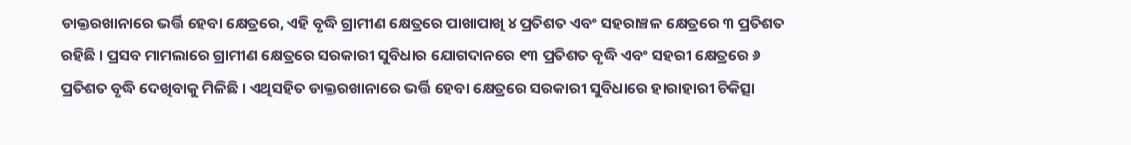ଡାକ୍ତରଖାନାରେ ଭର୍ତ୍ତି ହେବା କ୍ଷେତ୍ରରେ, ଏହି ବୃଦ୍ଧି ଗ୍ରାମୀଣ କ୍ଷେତ୍ରରେ ପାଖାପାଖି ୪ ପ୍ରତିଶତ ଏବଂ ସହରାଞ୍ଚଳ କ୍ଷେତ୍ରରେ ୩ ପ୍ରତିଶତ ରହିଛି । ପ୍ରସବ ମାମଲାରେ ଗ୍ରାମୀଣ କ୍ଷେତ୍ରରେ ସରକାରୀ ସୁବିଧାର ଯୋଗଦାନରେ ୧୩ ପ୍ରତିଶତ ବୃଦ୍ଧି ଏବଂ ସହରୀ କ୍ଷେତ୍ରରେ ୬ ପ୍ରତିଶତ ବୃଦ୍ଧି ଦେଖିବାକୁ ମିଳିଛି । ଏଥିସହିତ ଡାକ୍ତରଖାନାରେ ଭର୍ତ୍ତି ହେବା କ୍ଷେତ୍ରରେ ସରକାରୀ ସୁବିଧାରେ ହାରାହାରୀ ଚିକିତ୍ସା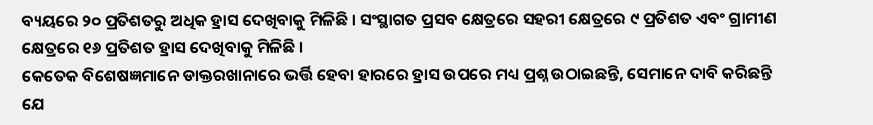ବ୍ୟୟରେ ୨୦ ପ୍ରତିଶତରୁ ଅଧିକ ହ୍ରାସ ଦେଖିବାକୁ ମିଳିଛି । ସଂସ୍ଥାଗତ ପ୍ରସବ କ୍ଷେତ୍ରରେ ସହରୀ କ୍ଷେତ୍ରରେ ୯ ପ୍ରତିଶତ ଏବଂ ଗ୍ରାମୀଣ କ୍ଷେତ୍ରରେ ୧୬ ପ୍ରତିଶତ ହ୍ରାସ ଦେଖିବାକୁ ମିଳିଛି ।
କେତେକ ବିଶେଷଜ୍ଞମାନେ ଡାକ୍ତରଖାନାରେ ଭର୍ତ୍ତି ହେବା ହାରରେ ହ୍ରାସ ଉପରେ ମଧ୍ୟ ପ୍ରଶ୍ନ ଉଠାଇଛନ୍ତି, ସେମାନେ ଦାବି କରିଛନ୍ତି ଯେ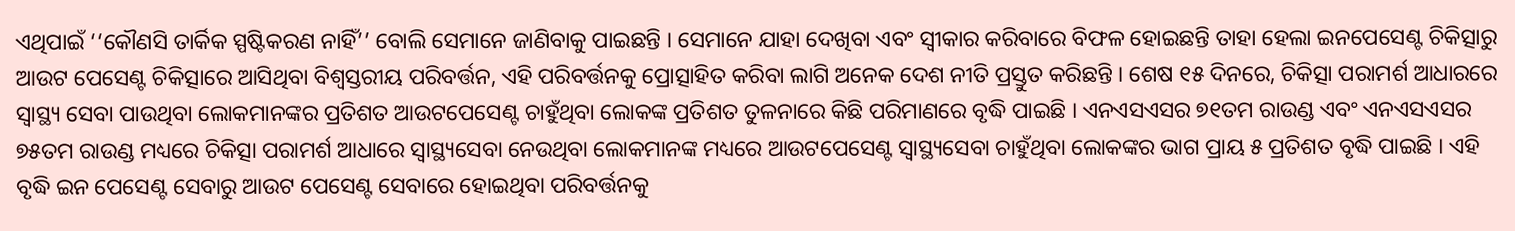ଏଥିପାଇଁ ‘‘କୌଣସି ତାର୍କିକ ସ୍ପଷ୍ଟିକରଣ ନାହିଁ’’ ବୋଲି ସେମାନେ ଜାଣିବାକୁ ପାଇଛନ୍ତି । ସେମାନେ ଯାହା ଦେଖିବା ଏବଂ ସ୍ୱୀକାର କରିବାରେ ବିଫଳ ହୋଇଛନ୍ତି ତାହା ହେଲା ଇନପେସେଣ୍ଟ ଚିକିତ୍ସାରୁ ଆଉଟ ପେସେଣ୍ଟ ଚିକିତ୍ସାରେ ଆସିଥିବା ବିଶ୍ୱସ୍ତରୀୟ ପରିବର୍ତ୍ତନ, ଏହି ପରିବର୍ତ୍ତନକୁ ପ୍ରୋତ୍ସାହିତ କରିବା ଲାଗି ଅନେକ ଦେଶ ନୀତି ପ୍ରସ୍ତୁତ କରିଛନ୍ତି । ଶେଷ ୧୫ ଦିନରେ, ଚିକିତ୍ସା ପରାମର୍ଶ ଆଧାରରେ ସ୍ୱାସ୍ଥ୍ୟ ସେବା ପାଉଥିବା ଲୋକମାନଙ୍କର ପ୍ରତିଶତ ଆଉଟପେସେଣ୍ଟ ଚାହୁଁଥିବା ଲୋକଙ୍କ ପ୍ରତିଶତ ତୁଳନାରେ କିଛି ପରିମାଣରେ ବୃଦ୍ଧି ପାଇଛି । ଏନଏସଏସର ୭୧ତମ ରାଉଣ୍ଡ ଏବଂ ଏନଏସଏସର ୭୫ତମ ରାଉଣ୍ଡ ମଧ୍ୟରେ ଚିକିତ୍ସା ପରାମର୍ଶ ଆଧାରେ ସ୍ୱାସ୍ଥ୍ୟସେବା ନେଉଥିବା ଲୋକମାନଙ୍କ ମଧ୍ୟରେ ଆଉଟପେସେଣ୍ଟ ସ୍ୱାସ୍ଥ୍ୟସେବା ଚାହୁଁଥିବା ଲୋକଙ୍କର ଭାଗ ପ୍ରାୟ ୫ ପ୍ରତିଶତ ବୃଦ୍ଧି ପାଇଛି । ଏହି ବୃଦ୍ଧି ଇନ ପେସେଣ୍ଟ ସେବାରୁ ଆଉଟ ପେସେଣ୍ଟ ସେବାରେ ହୋଇଥିବା ପରିବର୍ତ୍ତନକୁ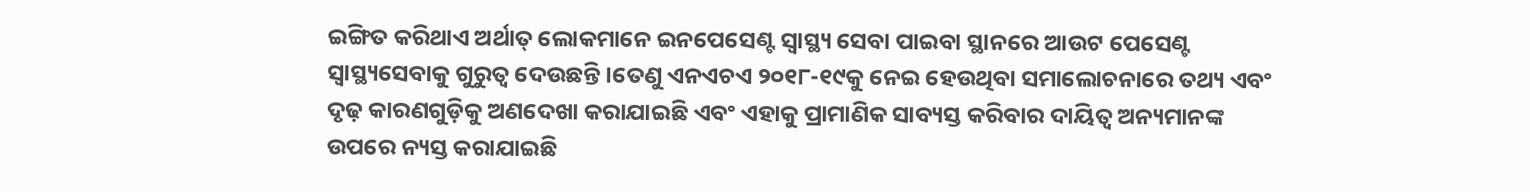ଇଙ୍ଗିତ କରିଥାଏ ଅର୍ଥାତ୍ ଲୋକମାନେ ଇନପେସେଣ୍ଟ ସ୍ୱାସ୍ଥ୍ୟ ସେବା ପାଇବା ସ୍ଥାନରେ ଆଉଟ ପେସେଣ୍ଟ ସ୍ୱାସ୍ଥ୍ୟସେବାକୁ ଗୁରୁତ୍ୱ ଦେଉଛନ୍ତି ।ତେଣୁ ଏନଏଚଏ ୨୦୧୮-୧୯କୁ ନେଇ ହେଉଥିବା ସମାଲୋଚନାରେ ତଥ୍ୟ ଏବଂ ଦୃଢ଼ କାରଣଗୁଡ଼ିକୁ ଅଣଦେଖା କରାଯାଇଛି ଏବଂ ଏହାକୁ ପ୍ରାମାଣିକ ସାବ୍ୟସ୍ତ କରିବାର ଦାୟିତ୍ୱ ଅନ୍ୟମାନଙ୍କ ଉପରେ ନ୍ୟସ୍ତ କରାଯାଇଛି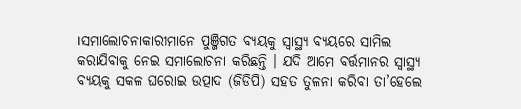।ସମାଲୋଚନାକାରୀମାନେ ପୁଞ୍ଜିଗତ ବ୍ୟୟକୁ ସ୍ୱାସ୍ଥ୍ୟ ବ୍ୟୟରେ ସାମିଲ କରାଯିବାକୁ ନେଇ ସମାଲୋଚନା କରିଛନ୍ତି । ଯଦି ଆମେ ବର୍ତ୍ତମାନର ସ୍ୱାସ୍ଥ୍ୟ ବ୍ୟୟକୁ ସକଳ ଘରୋଇ ଉତ୍ପାଦ (ଜିଡିପି) ସହତ ତୁଳନା କରିବା ତା’ହେଲେ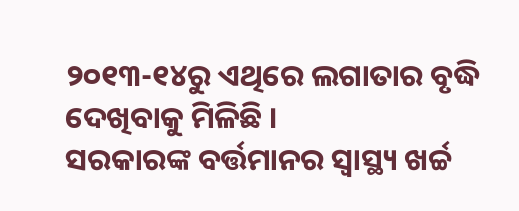୨୦୧୩-୧୪ରୁ ଏଥିରେ ଲଗାତାର ବୃଦ୍ଧି ଦେଖିବାକୁ ମିଳିଛି ।
ସରକାରଙ୍କ ବର୍ତ୍ତମାନର ସ୍ୱାସ୍ଥ୍ୟ ଖର୍ଚ୍ଚ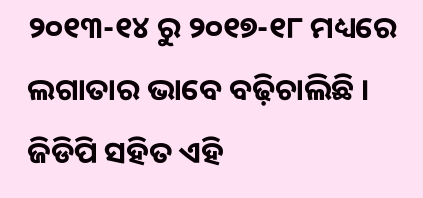୨୦୧୩-୧୪ ରୁ ୨୦୧୭-୧୮ ମଧ୍ୟରେ ଲଗାତାର ଭାବେ ବଢ଼ିଚାଲିଛି । ଜିଡିପି ସହିତ ଏହି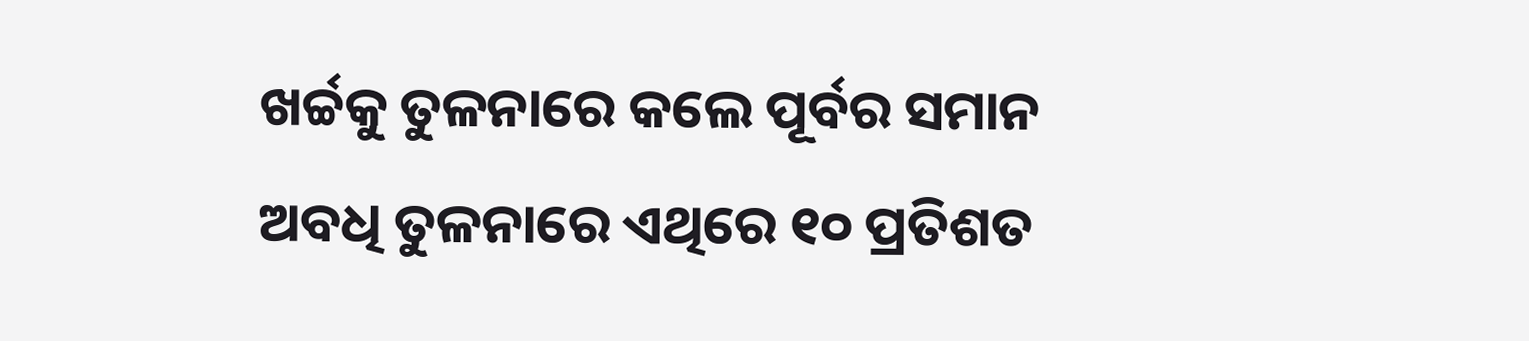ଖର୍ଚ୍ଚକୁ ତୁଳନାରେ କଲେ ପୂର୍ବର ସମାନ ଅବଧି ତୁଳନାରେ ଏଥିରେ ୧୦ ପ୍ରତିଶତ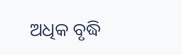ଅଧିକ ବୃଦ୍ଧି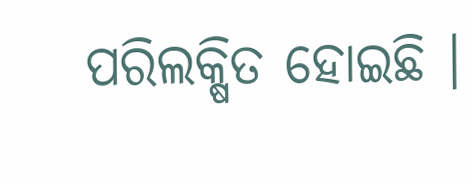ପରିଲକ୍ଷିତ ହୋଇଛି ।